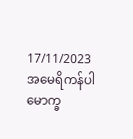17/11/2023
အမေရိကန်ပါမောက္ခ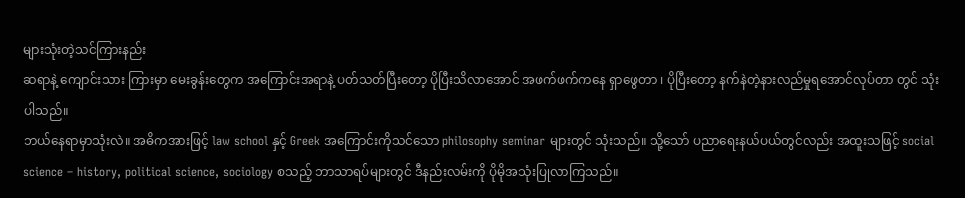များသုံးတဲ့သင်ကြားနည်း
ဆရာနဲ့ ကျောင်းသား ကြားမှာ မေးခွန်းတွေက အကြောင်းအရာနဲ့ ပတ်သတ်ပြီးတော့ ပိုပြီးသိလာအောင် အဖက်ဖက်ကနေ ရှာဖွေတာ ၊ ပိုပြီးတော့ နက်နဲတဲ့နားလည်မှုရအောင်လုပ်တာ တွင် သုံးပါသည်။
ဘယ်နေရာမှာသုံးလဲ။ အဓိကအားဖြင့် law school နှင့် Greek အကြောင်းကိုသင်သော philosophy seminar များတွင် သုံးသည်။ သို့သော် ပညာရေးနယ်ပယ်တွင်လည်း အထူးသဖြင့် social science – history, political science, sociology စသည့် ဘာသာရပ်များတွင် ဒီနည်းလမ်းကို ပိုမိုအသုံးပြုလာကြသည်။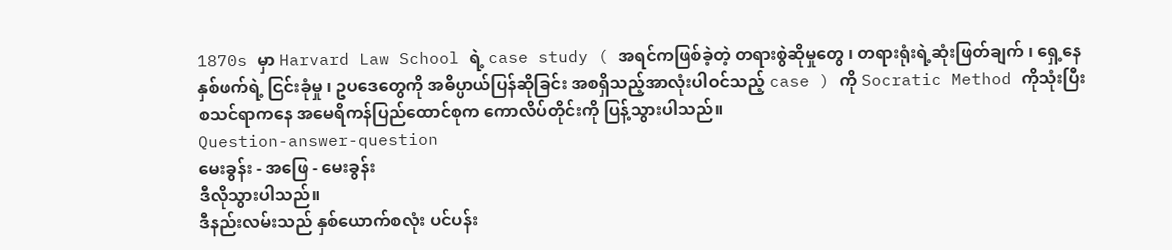1870s မှာ Harvard Law School ရဲ့ case study ( အရင်ကဖြစ်ခဲ့တဲ့ တရားစွဲဆိုမှုတွေ ၊ တရားရုံးရဲ့ဆုံးဖြတ်ချက် ၊ ရှေ့နေ နှစ်ဖက်ရဲ့ ငြင်းခုံမှု ၊ ဥပဒေတွေကို အဓိပ္ပာယ်ပြန်ဆိုခြင်း အစရှိသည့်အာလုံးပါဝင်သည့် case ) ကို Socratic Method ကိုသုံးပြီး စသင်ရာကနေ အမေရိကန်ပြည်ထောင်စုက ကောလိပ်တိုင်းကို ပြန့်သွားပါသည်။
Question-answer-question
မေးခွန်း - အဖြေ - မေးခွန်း
ဒီလိုသွားပါသည်။
ဒီနည်းလမ်းသည် နှစ်ယောက်စလုံး ပင်ပန်း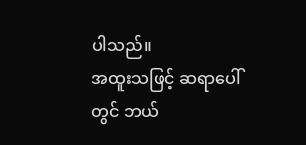ပါသည်။
အထူးသဖြင့် ဆရာပေါ်တွင် ဘယ်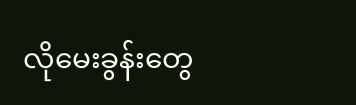လိုမေးခွန်းတွေ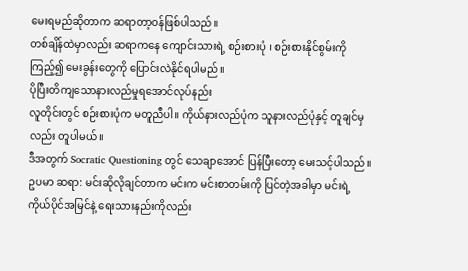မေးရမည်ဆိုတာက ဆရာတာ့ဝန်ဖြစ်ပါသည်။
တစ်ချိန်ထဲမှာလည်း ဆရာကနေ ကျောင်းသားရဲ့ စဉ်းစားပုံ ၊ စဉ်းစားနိုင်စွမ်းကိုကြည့်၍ မေးခွန်းတွေကို ပြောင်းလဲနိုင်ရပါမည်။
ပိုပြီးတိကျသောနားလည်မှုရအောင်လုပ်နည်း
လူတိုင်းတွင် စဉ်းစားပုံက မတူညီပါ။ ကိုယ်နားလည်ပုံက သူနားလည်ပုံနှင့် တူချင်မှလည်း တူပါမယ်။
ဒီအတွက် Socratic Questioning တွင် သေချာအောင် ပြန်ပြီးတော့ မေးသင့်ပါသည်။
ဥပမာ ဆရာ: မင်းဆိုလိုချင်တာက မင်းက မင်းစာတမ်းကို ပြင်တဲ့အခါမှာ မင်းရဲ့ ကိုယ်ပိုင်အမြင်နဲ့ ရေးသားနည်းကိုလည်း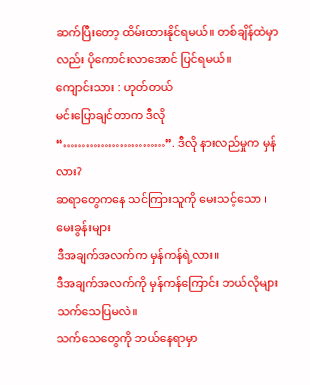ဆက်ပြီးတော့ ထိမ်းထားနိုင်ရမယ်။ တစ်ချိန်ထဲမှာလည်း ပိုကောင်းလာအောင် ပြင်ရမယ်။
ကျောင်းသား : ဟုတ်တယ်
မင်းပြောချင်တာက ဒီလို “………………………”. ဒီလို နားလည်မှုက မှန်လား?
ဆရာတွေကနေ သင်ကြားသူကို မေးသင့်သော ၊ မေးခွန်းများ
ဒီအချက်အလက်က မှန်ကန်ရဲ့လား။
ဒီအချက်အလက်ကို မှန်ကန်ကြောင်း ဘယ်လိုများ သက်သေပြမလဲ။
သက်သေတွေကို ဘယ်နေရာမှာ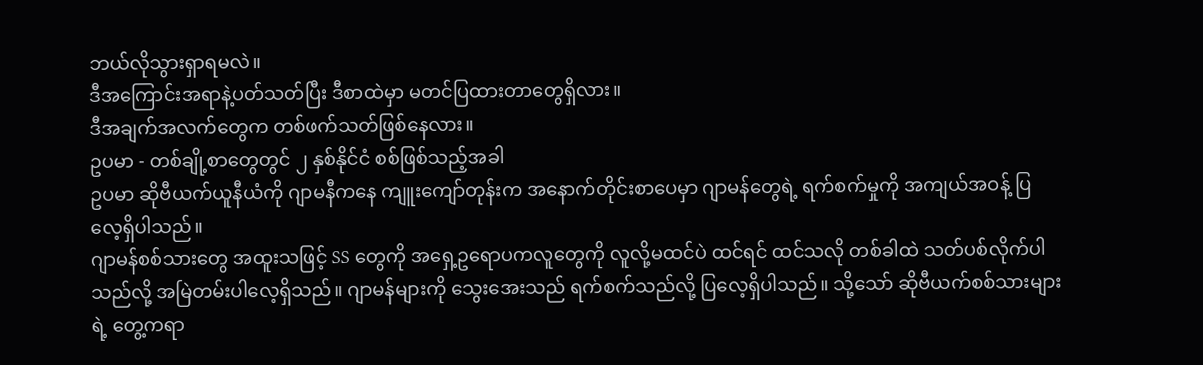ဘယ်လိုသွားရှာရမလဲ။
ဒီအကြောင်းအရာနဲ့ပတ်သတ်ပြီး ဒီစာထဲမှာ မတင်ပြထားတာတွေရှိလား။
ဒီအချက်အလက်တွေက တစ်ဖက်သတ်ဖြစ်နေလား။
ဥပမာ - တစ်ချို့စာတွေတွင် ၂ နှစ်နိုင်ငံ စစ်ဖြစ်သည့်အခါ
ဥပမာ ဆိုဗီယက်ယူနီယံကို ဂျာမနီကနေ ကျူးကျော်တုန်းက အနောက်တိုင်းစာပေမှာ ဂျာမန်တွေရဲ့ ရက်စက်မှုကို အကျယ်အဝန့် ပြလေ့ရှိပါသည်။
ဂျာမန်စစ်သားတွေ အထူးသဖြင့် SS တွေကို အရှေ့ဥရောပကလူတွေကို လူလို့မထင်ပဲ ထင်ရင် ထင်သလို တစ်ခါထဲ သတ်ပစ်လိုက်ပါသည်လို့ အမြဲတမ်းပါလေ့ရှိသည်။ ဂျာမန်များကို သွေးအေးသည် ရက်စက်သည်လို့ ပြလေ့ရှိပါသည်။ သို့သော် ဆိုဗီယက်စစ်သားများရဲ့ တွေ့ကရာ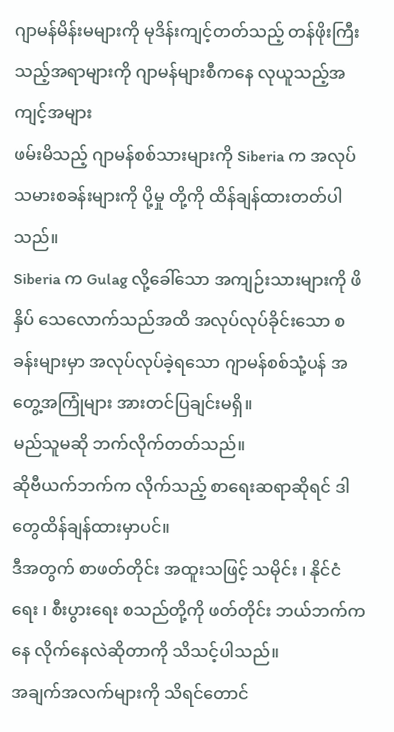ဂျာမန်မိန်းမများကို မုဒိန်းကျင့်တတ်သည့် တန်ဖိုးကြီးသည့်အရာများကို ဂျာမန်များစီကနေ လုယူသည့်အကျင့်အများ
ဖမ်းမိသည့် ဂျာမန်စစ်သားများကို Siberia က အလုပ်သမားစခန်းများကို ပို့မှု တို့ကို ထိန်ချန်ထားတတ်ပါသည်။
Siberia က Gulag လို့ခေါ်သော အကျဉ်းသားများကို ဖိနှိပ် သေလောက်သည်အထိ အလုပ်လုပ်ခိုင်းသော စခန်းများမှာ အလုပ်လုပ်ခဲ့ရသော ဂျာမန်စစ်သုံ့ပန် အတွေ့အကြုံများ အားတင်ပြချင်းမရှိ။
မည်သူမဆို ဘက်လိုက်တတ်သည်။
ဆိုဗီယက်ဘက်က လိုက်သည့် စာရေးဆရာဆိုရင် ဒါတွေထိန်ချန်ထားမှာပင်။
ဒီအတွက် စာဖတ်တိုင်း အထူးသဖြင့် သမိုင်း ၊ နိုင်ငံရေး ၊ စီးပွားရေး စသည်တို့ကို ဖတ်တိုင်း ဘယ်ဘက်ကနေ လိုက်နေလဲဆိုတာကို သိသင့်ပါသည်။
အချက်အလက်များကို သိရင်တောင်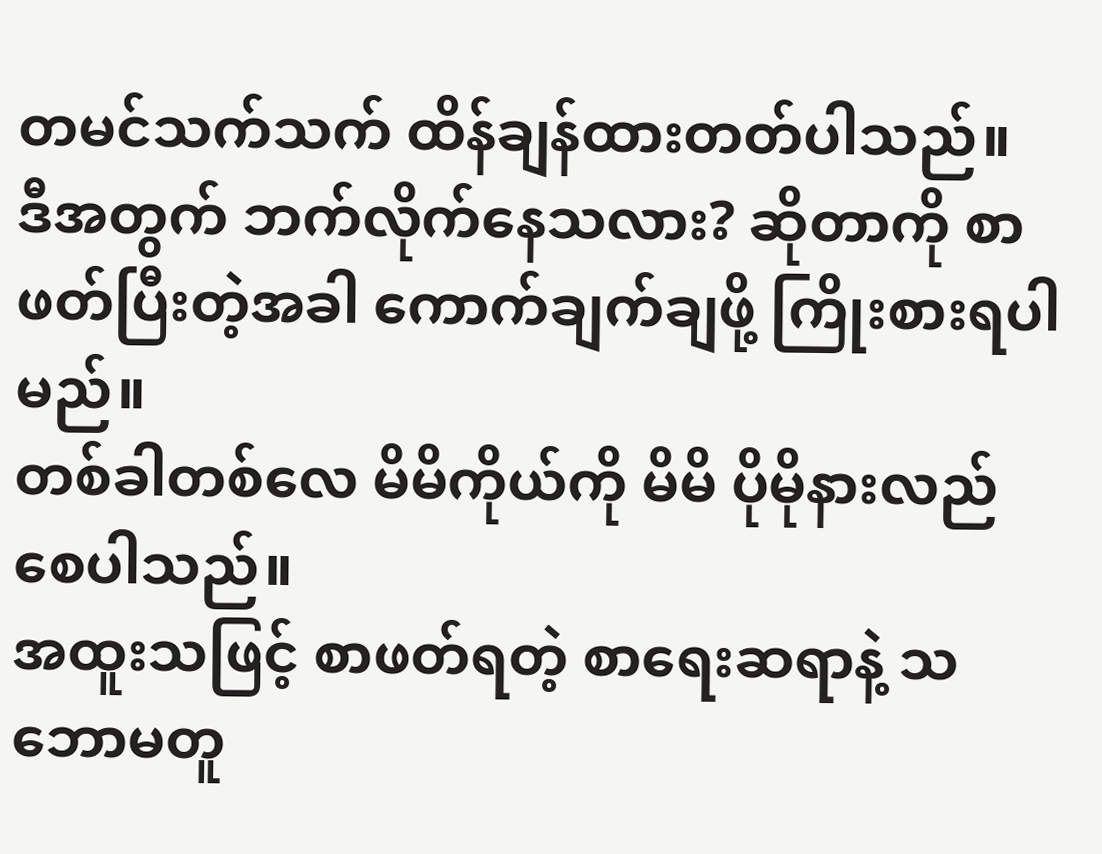တမင်သက်သက် ထိန်ချန်ထားတတ်ပါသည်။
ဒီအတွက် ဘက်လိုက်နေသလား? ဆိုတာကို စာဖတ်ပြီးတဲ့အခါ ကောက်ချက်ချဖို့ ကြိုးစားရပါမည်။
တစ်ခါတစ်လေ မိမိကိုယ်ကို မိမိ ပိုမိုနားလည်စေပါသည်။
အထူးသဖြင့် စာဖတ်ရတဲ့ စာရေးဆရာနဲ့ သဘောမတူ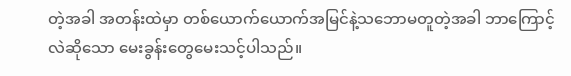တဲ့အခါ အတန်းထဲမှာ တစ်ယောက်ယောက်အမြင်နဲ့သဘောမတူတဲ့အခါ ဘာကြောင့်လဲဆိုသော မေးခွန်းတွေမေးသင့်ပါသည်။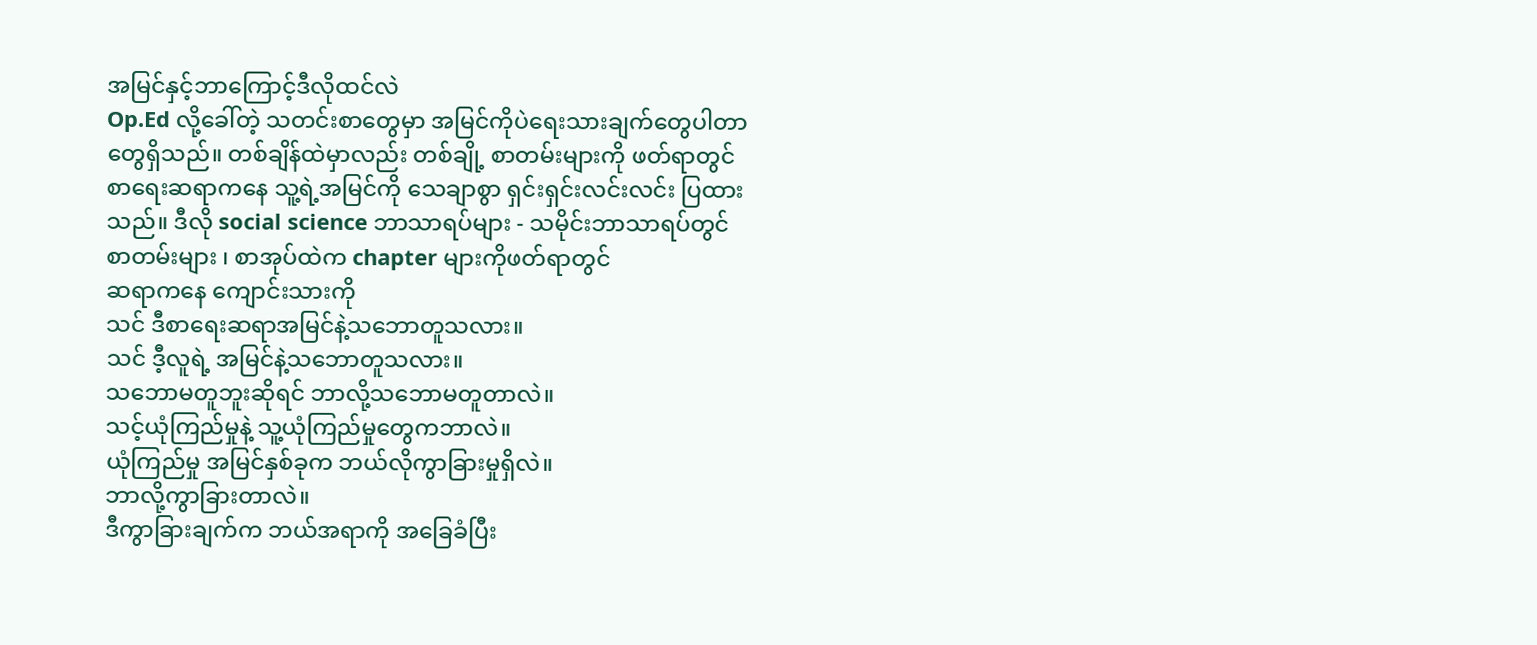အမြင်နှင့်ဘာကြောင့်ဒီလိုထင်လဲ
Op.Ed လို့ခေါ်တဲ့ သတင်းစာတွေမှာ အမြင်ကိုပဲရေးသားချက်တွေပါတာတွေရှိသည်။ တစ်ချိန်ထဲမှာလည်း တစ်ချို့ စာတမ်းများကို ဖတ်ရာတွင် စာရေးဆရာကနေ သူ့ရဲ့အမြင်ကို သေချာစွာ ရှင်းရှင်းလင်းလင်း ပြထားသည်။ ဒီလို social science ဘာသာရပ်များ - သမိုင်းဘာသာရပ်တွင် စာတမ်းများ ၊ စာအုပ်ထဲက chapter များကိုဖတ်ရာတွင်
ဆရာကနေ ကျောင်းသားကို
သင် ဒီစာရေးဆရာအမြင်နဲ့သဘောတူသလား။
သင် ဒီ့လူရဲ့ အမြင်နဲ့သဘောတူသလား။
သဘောမတူဘူးဆိုရင် ဘာလို့သဘောမတူတာလဲ။
သင့်ယုံကြည်မှုနဲ့ သူ့ယုံကြည်မှုတွေကဘာလဲ။
ယုံကြည်မှု အမြင်နှစ်ခုက ဘယ်လိုကွာခြားမှုရှိလဲ။
ဘာလို့ကွာခြားတာလဲ။
ဒီကွာခြားချက်က ဘယ်အရာကို အခြေခံပြီး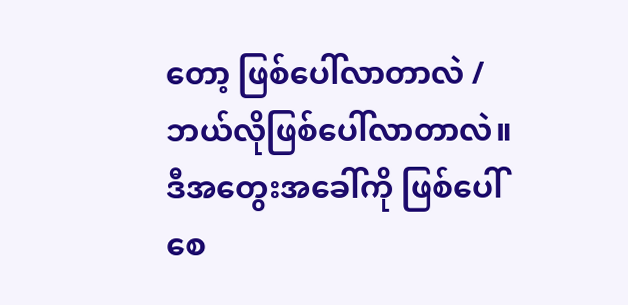တော့ ဖြစ်ပေါ်လာတာလဲ / ဘယ်လိုဖြစ်ပေါ်လာတာလဲ။
ဒီအတွေးအခေါ်ကို ဖြစ်ပေါ်စေ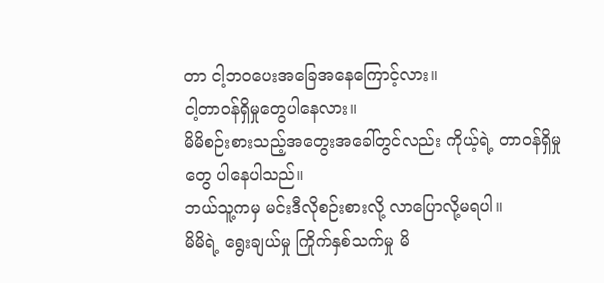တာ ငါ့ဘ၀ပေးအခြေအနေကြောင့်လား။
ငါ့တာဝန်ရှိမှုတွေပါနေလား။
မိမိစဉ်းစားသည့်အတွေးအခေါ်တွင်လည်း ကိုယ့်ရဲ့ တာဝန်ရှိမှုတွေ ပါနေပါသည်။
ဘယ်သူ့ကမှ မင်းဒီလိုစဉ်းစားလို့ လာပြောလို့မရပါ။
မိမိရဲ့ ရွေးချယ်မှု ကြိုက်နှစ်သက်မှု မိ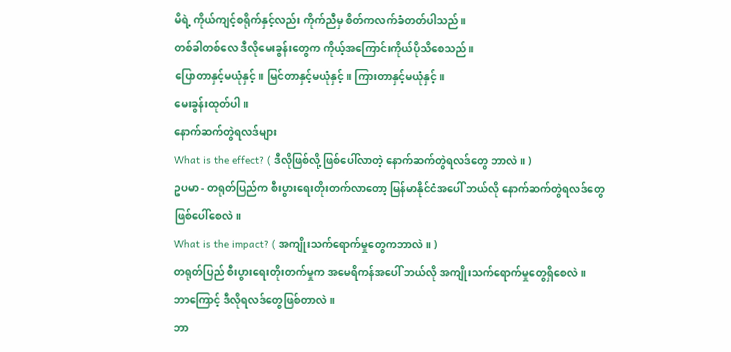မိရဲ့ ကိုယ်ကျင့်စရိုက်နှင့်လည်း ကိုက်ညီမှ စိတ်ကလက်ခံတတ်ပါသည်။
တစ်ခါတစ်လေ ဒီလိုမေးခွန်းတွေက ကိုယ့်အကြောင်းကိုယ်ပိုသိစေသည်။
ပြောတာနှင့်မယုံနှင့်။ မြင်တာနှင့်မယုံနှင့်။ ကြားတာနှင့်မယုံနှင့်။
မေးခွန်းထုတ်ပါ။
နောက်ဆက်တွဲရလဒ်များ
What is the effect? ( ဒီလိုဖြစ်လို့ ဖြစ်ပေါ်လာတဲ့ နောက်ဆက်တွဲရလဒ်တွေ ဘာလဲ။ )
ဥပမာ - တရုတ်ပြည်က စီးပွားရေးတိုးတက်လာတော့ မြန်မာနိုင်ငံအပေါ် ဘယ်လို နောက်ဆက်တွဲရလဒ်တွေဖြစ်ပေါ်စေလဲ။
What is the impact? ( အကျိုးသက်ရောက်မှုတွေကဘာလဲ။ )
တရုတ်ပြည် စီးပွားရေးတိုးတက်မှုက အမေရိကန်အပေါ် ဘယ်လို အကျိုးသက်ရောက်မှုတွေရှိစေလဲ။
ဘာကြောင့် ဒီလိုရလဒ်တွေဖြစ်တာလဲ။
ဘာ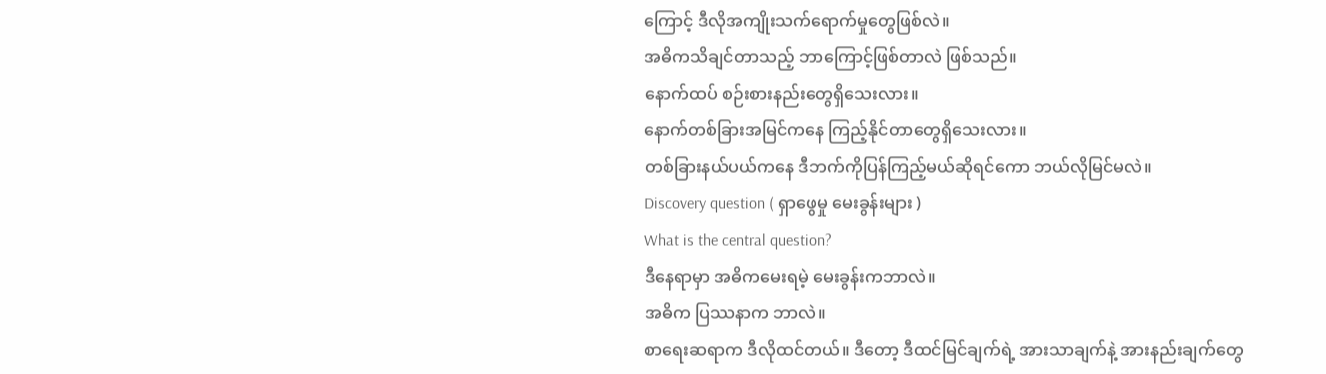ကြောင့် ဒီလိုအကျိုးသက်ရောက်မှုတွေဖြစ်လဲ။
အဓိကသိချင်တာသည့် ဘာကြောင့်ဖြစ်တာလဲ ဖြစ်သည်။
နောက်ထပ် စဉ်းစားနည်းတွေရှိသေးလား။
နောက်တစ်ခြားအမြင်ကနေ ကြည့်နိုင်တာတွေရှိသေးလား။
တစ်ခြားနယ်ပယ်ကနေ ဒီဘက်ကိုပြန်ကြည့်မယ်ဆိုရင်ကော ဘယ်လိုမြင်မလဲ။
Discovery question ( ရှာဖွေမှု မေးခွန်းများ )
What is the central question?
ဒီနေရာမှာ အဓိကမေးရမဲ့ မေးခွန်းကဘာလဲ။
အဓိက ပြဿနာက ဘာလဲ။
စာရေးဆရာက ဒီလိုထင်တယ်။ ဒီတော့ ဒီထင်မြင်ချက်ရဲ့ အားသာချက်နဲ့ အားနည်းချက်တွေ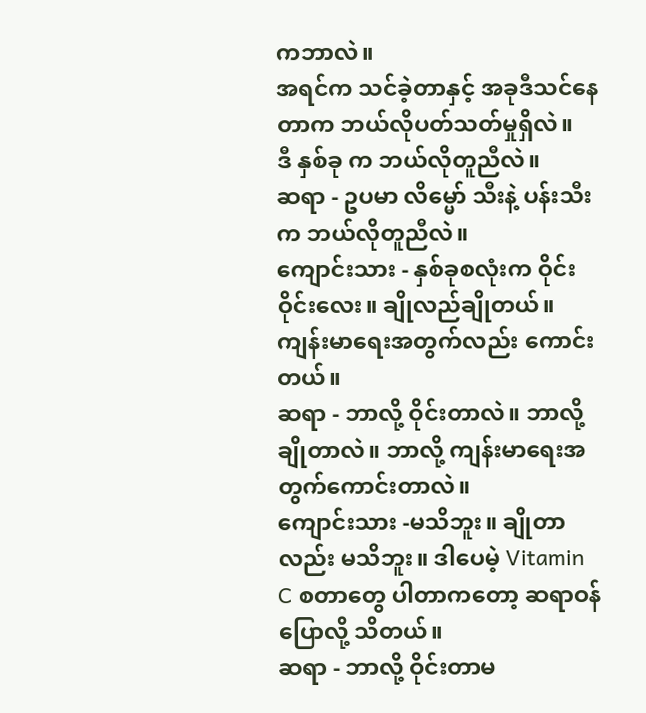ကဘာလဲ။
အရင်က သင်ခဲ့တာနှင့် အခုဒီသင်နေတာက ဘယ်လိုပတ်သတ်မှုရှိလဲ။
ဒီ နှစ်ခု က ဘယ်လိုတူညီလဲ။
ဆရာ - ဥပမာ လိမ္မော် သီးနဲ့ ပန်းသီးက ဘယ်လိုတူညီလဲ။
ကျောင်းသား - နှစ်ခုစလုံးက ဝိုင်းဝိုင်းလေး။ ချိုလည်ချိုတယ်။ ကျန်းမာရေးအတွက်လည်း ကောင်းတယ်။
ဆရာ - ဘာလို့ ဝိုင်းတာလဲ။ ဘာလို့ချိုတာလဲ။ ဘာလို့ ကျန်းမာရေးအတွက်ကောင်းတာလဲ။
ကျောင်းသား -မသိဘူး။ ချိုတာလည်း မသိဘူး။ ဒါပေမဲ့ Vitamin C စတာတွေ ပါတာကတော့ ဆရာဝန်ပြောလို့ သိတယ်။
ဆရာ - ဘာလို့ ဝိုင်းတာမ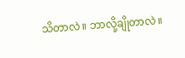သိတာလဲ။ ဘာလို့ချိုတာလဲ။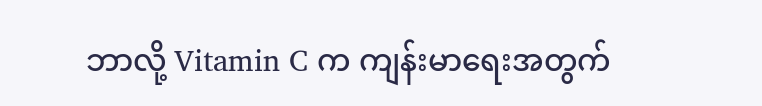ဘာလို့ Vitamin C က ကျန်းမာရေးအတွက်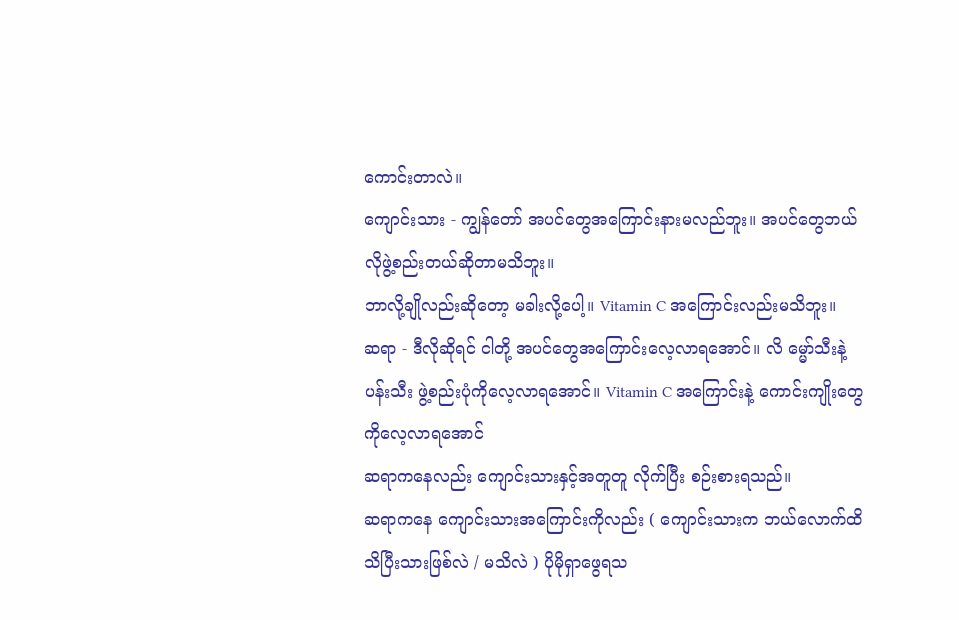ကောင်းတာလဲ။
ကျောင်းသား - ကျွန်တော် အပင်တွေအကြောင်းနားမလည်ဘူး။ အပင်တွေဘယ်လိုဖွဲ့စည်းတယ်ဆိုတာမသိဘူး။
ဘာလို့ချိုလည်းဆိုတော့ မခါးလို့ပေါ့။ Vitamin C အကြောင်းလည်းမသိဘူး။
ဆရာ - ဒီလိုဆိုရင် ငါတို့ အပင်တွေအကြောင်းလေ့လာရအောင်။ လိ မ္မော်သီးနဲ့ ပန်းသီး ဖွဲ့စည်းပုံကိုလေ့လာရအောင်။ Vitamin C အကြောင်းနဲ့ ကောင်းကျိုးတွေကိုလေ့လာရအောင်
ဆရာကနေလည်း ကျောင်းသားနှင့်အတူတူ လိုက်ပြီး စဉ်းစားရသည်။
ဆရာကနေ ကျောင်းသားအကြောင်းကိုလည်း ( ကျောင်းသားက ဘယ်လောက်ထိသိပြီးသားဖြစ်လဲ / မသိလဲ ) ပိုမိုရှာဖွေရသ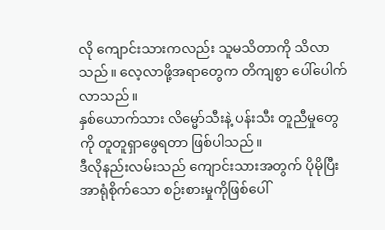လို ကျောင်းသားကလည်း သူမသိတာကို သိလာသည်။ လေ့လာဖို့အရာတွေက တိကျစွာ ပေါ်ပေါက်လာသည်။
နှစ်ယောက်သား လိမ္မော်သီးနဲ့ ပန်းသီး တူညီမှုတွေကို တူတူရှာဖွေရတာ ဖြစ်ပါသည်။
ဒီလိုနည်းလမ်းသည် ကျောင်းသားအတွက် ပိုမိုပြီး အာရုံစိုက်သော စဉ်းစားမှုကိုဖြစ်ပေါ်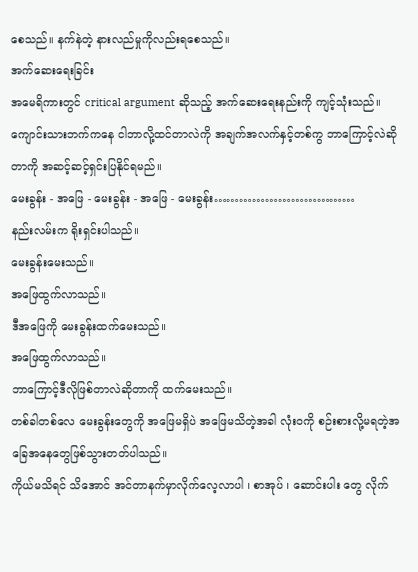စေသည်။ နက်နဲတဲ့ နားလည်မှုကိုလည်းရစေသည်။
အက်ဆေးရေးခြင်း
အမေရိကားတွင် critical argument ဆိုသည့် အက်ဆေးရေးနည်းကို ကျင့်သုံးသည်။
ကျောင်းသားဘက်ကနေ ငါဘာလို့ထင်တာလဲကို အချက်အလက်နှင့်တစ်ကွ ဘာကြောင့်လဲဆိုတာကို အဆင့်ဆင့်ရှင်းပြနိုင်ရမည်။
မေးခွန်း - အဖြေ - မေးခွန်း - အဖြေ - မေးခွန်း……………………………
နည်းလမ်းက ရိုးရှင်းပါသည်။
မေးခွန်းမေးသည်။
အဖြေထွက်လာသည်။
ဒီအဖြေကို မေးခွန်းထက်မေးသည်။
အဖြေထွက်လာသည်။
ဘာကြောင့်ဒီလိုဖြစ်တာလဲဆိုတာကို ထက်မေးသည်။
တစ်ခါတစ်လေ မေးခွန်းတွေကို အဖြေမရှိပဲ အဖြေမသိတဲ့အခါ လုံး၀ကို စဉ်းစားလို့မရတဲ့အခြေအနေတွေဖြစ်သွားတတ်ပါသည်။
ကိုယ်မသိရင် သိအောင် အင်တာနက်မှာလိုက်လေ့လာပါ ၊ စာအုပ် ၊ ဆောင်းပါး တွေ လိုက်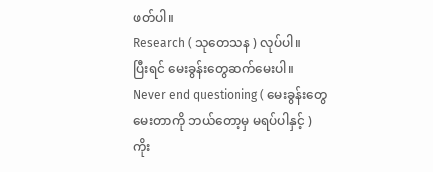ဖတ်ပါ။
Research ( သုတေသန ) လုပ်ပါ။
ပြီးရင် မေးခွန်းတွေဆက်မေးပါ။
Never end questioning ( မေးခွန်းတွေ မေးတာကို ဘယ်တော့မှ မရပ်ပါနှင့် )
ကိုး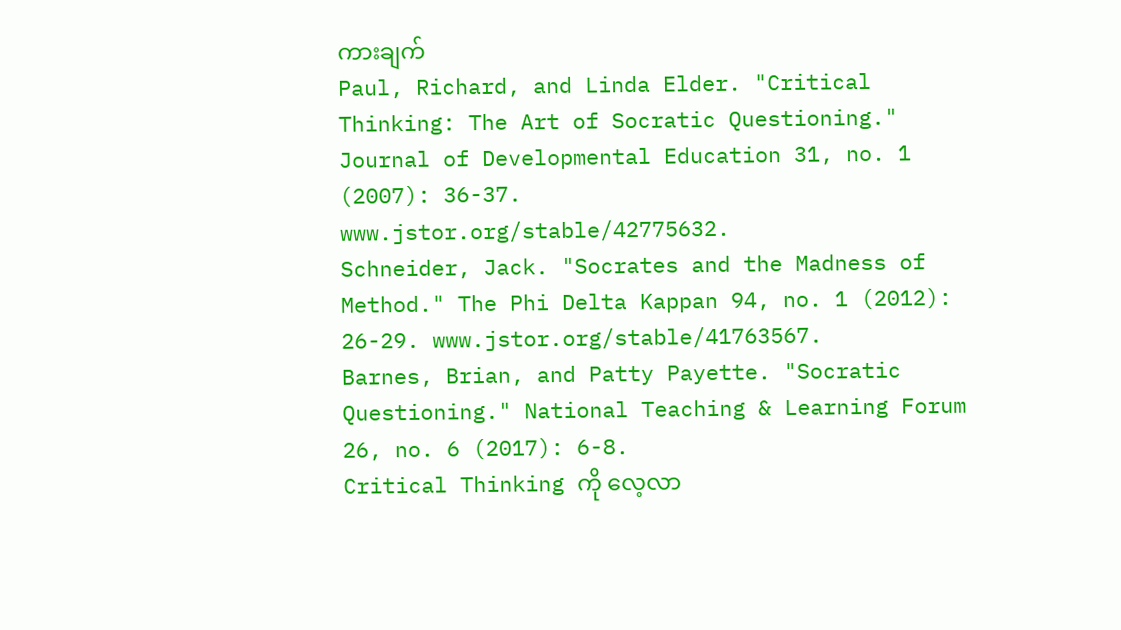ကားချက်
Paul, Richard, and Linda Elder. "Critical Thinking: The Art of Socratic Questioning." Journal of Developmental Education 31, no. 1 (2007): 36-37.
www.jstor.org/stable/42775632.
Schneider, Jack. "Socrates and the Madness of Method." The Phi Delta Kappan 94, no. 1 (2012): 26-29. www.jstor.org/stable/41763567.
Barnes, Brian, and Patty Payette. "Socratic Questioning." National Teaching & Learning Forum 26, no. 6 (2017): 6-8.
Critical Thinking ကို လေ့လာ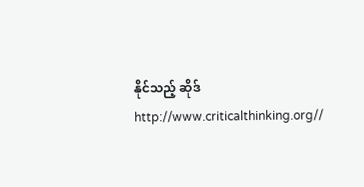နိုင်သည့် ဆိုဒ်
http://www.criticalthinking.org//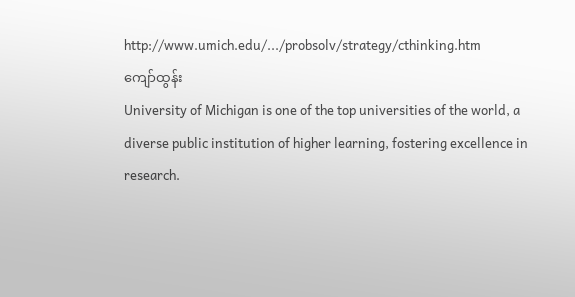http://www.umich.edu/.../probsolv/strategy/cthinking.htm
ကျော်ထွန်း
University of Michigan is one of the top universities of the world, a diverse public institution of higher learning, fostering excellence in research.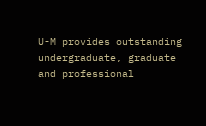U-M provides outstanding undergraduate, graduate and professional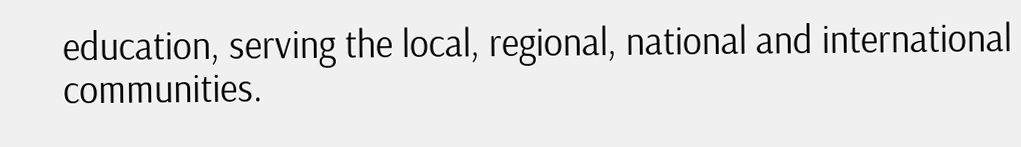education, serving the local, regional, national and international communities.